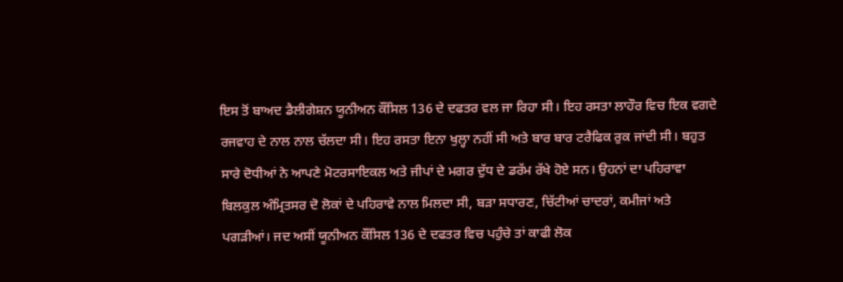ਇਸ ਤੋਂ ਬਾਅਦ ਡੈਲੀਗੇਸ਼ਨ ਯੂਨੀਅਨ ਕੌਂਸਿਲ 136 ਦੇ ਦਫਤਰ ਵਲ ਜਾ ਰਿਹਾ ਸੀ। ਇਹ ਰਸਤਾ ਲਾਹੌਰ ਵਿਚ ਇਕ ਵਗਦੇ ਰਜਵਾਹ ਦੇ ਨਾਲ ਨਾਲ ਚੱਲਦਾ ਸੀ। ਇਹ ਰਸਤਾ ਇਨਾ ਖੁਲ੍ਹਾ ਨਹੀਂ ਸੀ ਅਤੇ ਬਾਰ ਬਾਰ ਟਰੈਫਿਕ ਰੁਕ ਜਾਂਦੀ ਸੀ। ਬਹੁਤ ਸਾਰੇ ਦੋਧੀਆਂ ਨੇ ਆਪਣੇ ਮੋਟਰਸਾਇਕਲ ਅਤੇ ਜੀਪਾਂ ਦੇ ਮਗਰ ਦੁੱਧ ਦੇ ਡਰੱਮ ਰੱਖੇ ਹੋਏ ਸਨ। ਉਹਨਾਂ ਦਾ ਪਹਿਰਾਵਾ ਬਿਲਕੁਲ ਅੰਮ੍ਰਿਤਸਰ ਦੋ ਲੋਕਾਂ ਦੇ ਪਹਿਰਾਵੇ ਨਾਲ ਮਿਲਦਾ ਸੀ, ਬੜਾ ਸਧਾਰਣ, ਚਿੱਟੀਆਂ ਚਾਦਰਾਂ, ਕਮੀਜਾਂ ਅਤੇ ਪਗੜੀਆਂ। ਜਦ ਅਸੀਂ ਯੂਨੀਅਨ ਕੌਂਸਿਲ 136 ਦੇ ਦਫਤਰ ਵਿਚ ਪਹੁੰਚੇ ਤਾਂ ਕਾਫੀ ਲੋਕ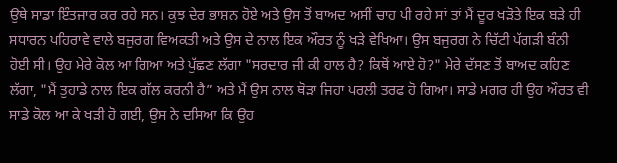ਉਥੇ ਸਾਡਾ ਇੰਤਜਾਰ ਕਰ ਰਹੇ ਸਨ। ਕੁਝ ਦੇਰ ਭਾਸ਼ਨ ਹੋਏ ਅਤੇ ਉਸ ਤੋਂ ਬਾਅਦ ਅਸੀਂ ਚਾਹ ਪੀ ਰਹੇ ਸਾਂ ਤਾਂ ਮੈਂ ਦੂਰ ਖੜੋਤੇ ਇਕ ਬੜੇ ਹੀ ਸਧਾਰਨ ਪਹਿਰਾਵੇ ਵਾਲੇ ਬਜੁਰਗ ਵਿਅਕਤੀ ਅਤੇ ਉਸ ਦੇ ਨਾਲ ਇਕ ਔਰਤ ਨੂੰ ਖੜੇ ਵੇਖਿਆ। ਉਸ ਬਜੁਰਗ ਨੇ ਚਿੱਟੀ ਪੱਗੜੀ ਬੰਨੀ ਹੋਈ ਸੀ। ਉਹ ਮੇਰੇ ਕੋਲ ਆ ਗਿਆ ਅਤੇ ਪੁੱਛਣ ਲੱਗਾ "ਸਰਦਾਰ ਜੀ ਕੀ ਹਾਲ ਹੈ? ਕਿਥੋਂ ਆਏ ਹੋ?" ਮੇਰੇ ਦੱਸਣ ਤੋਂ ਬਾਅਦ ਕਹਿਣ ਲੱਗਾ, "ਮੈਂ ਤੁਹਾਡੇ ਨਾਲ ਇਕ ਗੱਲ ਕਰਨੀ ਹੈ” ਅਤੇ ਮੈਂ ਉਸ ਨਾਲ ਥੋੜਾ ਜਿਹਾ ਪਰਲੀ ਤਰਫ ਹੋ ਗਿਆ। ਸਾਡੇ ਮਗਰ ਹੀ ਉਹ ਔਰਤ ਵੀ ਸਾਡੇ ਕੋਲ ਆ ਕੇ ਖੜੀ ਹੋ ਗਈ, ਉਸ ਨੇ ਦਸਿਆ ਕਿ ਉਹ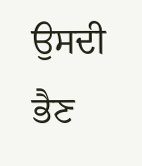ਉਸਦੀ ਭੈਣ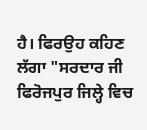ਹੈ। ਫਿਰਉਹ ਕਹਿਣ ਲੱਗਾ "ਸਰਦਾਰ ਜੀ ਫਿਰੋਜਪੁਰ ਜਿਲ੍ਹੇ ਵਿਚ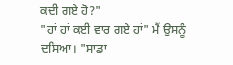ਕਦੀ ਗਏ ਹੋ?"
"ਹਾਂ ਹਾਂ ਕਈ ਵਾਰ ਗਏ ਹਾਂ" ਮੈਂ ਉਸਨੂੰ ਦਸਿਆ। "ਸਾਡਾ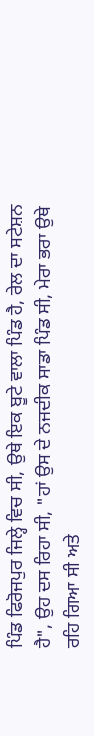ਪਿੰਡ ਫਿਰੋਜਪੁਰ ਜਿਲ੍ਹੇ ਵਿਚ ਸੀ, ਉਥੇ ਇਕ ਬੂਟੇ ਵਾਲਾ ਪਿੰਡ ਹੈ, ਰੇਲ ਦਾ ਸਟੇਸ਼ਨ ਹੈ", ਉਹ ਦਸ ਰਿਹਾ ਸੀ, "ਹਾਂ ਉਸ ਦੇ ਨਜਦੀਕ ਸਾਡਾ ਪਿੰਡ ਸੀ, ਮੇਰਾ ਭਰਾ ਉਥੇ ਰਹਿ ਗਿਆ ਸੀ ਅਤੇ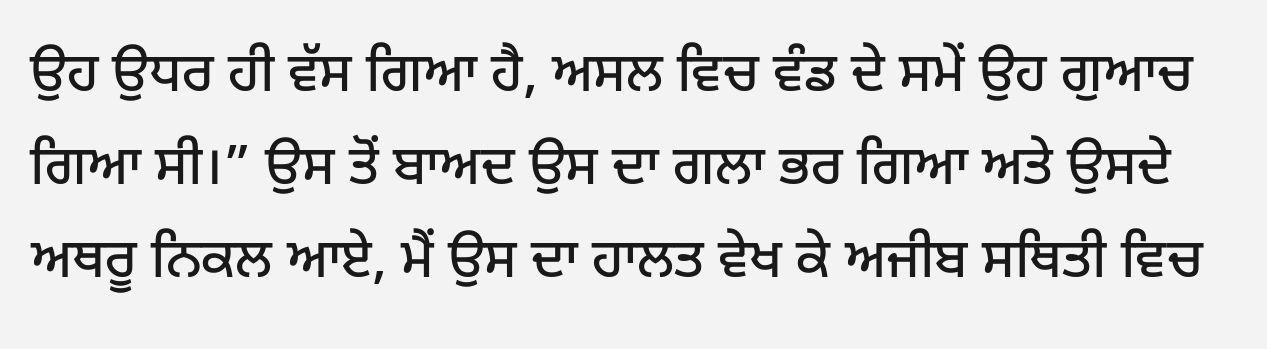ਉਹ ਉਧਰ ਹੀ ਵੱਸ ਗਿਆ ਹੈ, ਅਸਲ ਵਿਚ ਵੰਡ ਦੇ ਸਮੇਂ ਉਹ ਗੁਆਚ ਗਿਆ ਸੀ।” ਉਸ ਤੋਂ ਬਾਅਦ ਉਸ ਦਾ ਗਲਾ ਭਰ ਗਿਆ ਅਤੇ ਉਸਦੇ ਅਥਰੂ ਨਿਕਲ ਆਏ, ਮੈਂ ਉਸ ਦਾ ਹਾਲਤ ਵੇਖ ਕੇ ਅਜੀਬ ਸਥਿਤੀ ਵਿਚ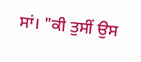ਸਾਂ। "ਕੀ ਤੁਸੀਂ ਉਸ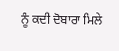ਨੂੰ ਕਦੀ ਦੋਬਾਰਾ ਮਿਲੇ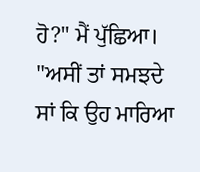ਹੋ?" ਮੈਂ ਪੁੱਛਿਆ।
"ਅਸੀਂ ਤਾਂ ਸਮਝਦੇ ਸਾਂ ਕਿ ਉਹ ਮਾਰਿਆ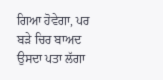ਗਿਆ ਹੋਵੇਗਾ, ਪਰ ਬੜੇ ਚਿਰ ਬਾਅਦ ਉਸਦਾ ਪਤਾ ਲੱਗਾ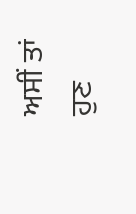ਅਸੀਂ ਤਾਂ ਹੁਣ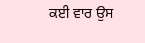ਕਈ ਵਾਰ ਉਸ